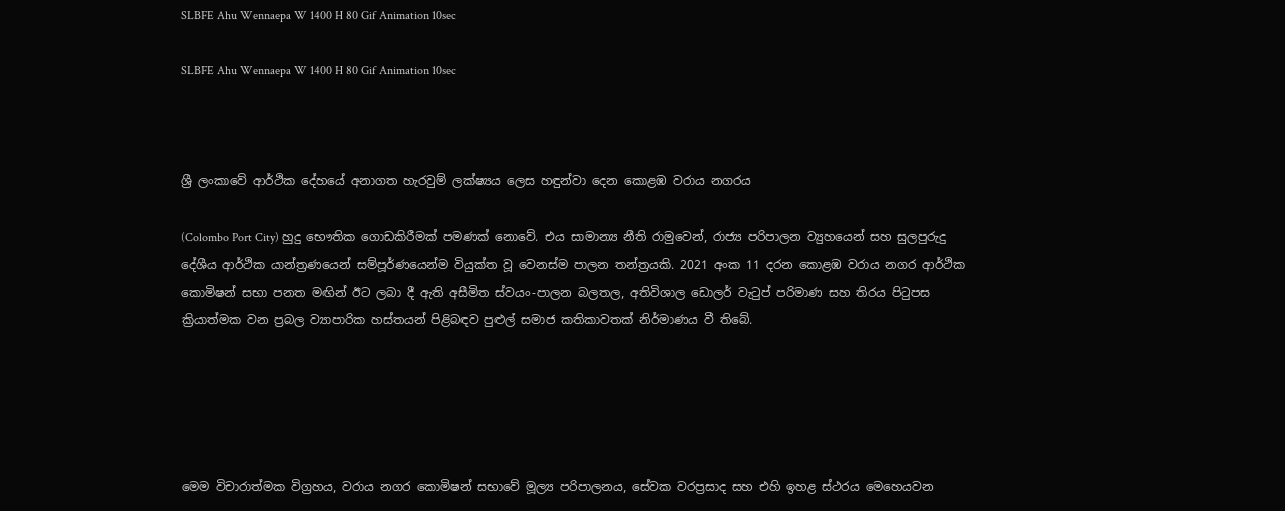SLBFE Ahu Wennaepa W 1400 H 80 Gif Animation 10sec

SLBFE Ahu Wennaepa W 1400 H 80 Gif Animation 10sec



ශ්‍රී ලංකාවේ ආර්ථික දේහයේ අනාගත හැරවුම් ලක්ෂ්‍යය ලෙස හඳුන්වා දෙන කොළඹ වරාය නගරය

(Colombo Port City) හුදු භෞතික ගොඩකිරීමක් පමණක් නොවේ. එය සාමාන්‍ය නීති රාමුවෙන්, රාජ්‍ය පරිපාලන ව්‍යුහයෙන් සහ සුලපුරුදු දේශීය ආර්ථික යාන්ත්‍රණයෙන් සම්පූර්ණයෙන්ම වියුක්ත වූ වෙනස්ම පාලන තන්ත්‍රයකි. 2021 අංක 11 දරන කොළඹ වරාය නගර ආර්ථික කොමිෂන් සභා පනත මඟින් ඊට ලබා දී ඇති අසීමිත ස්වයං-පාලන බලතල, අතිවිශාල ඩොලර් වැටුප් පරිමාණ සහ තිරය පිටුපස ක්‍රියාත්මක වන ප්‍රබල ව්‍යාපාරික හස්තයන් පිළිබඳව පුළුල් සමාජ කතිකාවතක් නිර්මාණය වී තිබේ.





මෙම විචාරාත්මක විග්‍රහය, වරාය නගර කොමිෂන් සභාවේ මූල්‍ය පරිපාලනය, සේවක වරප්‍රසාද සහ එහි ඉහළ ස්ථරය මෙහෙයවන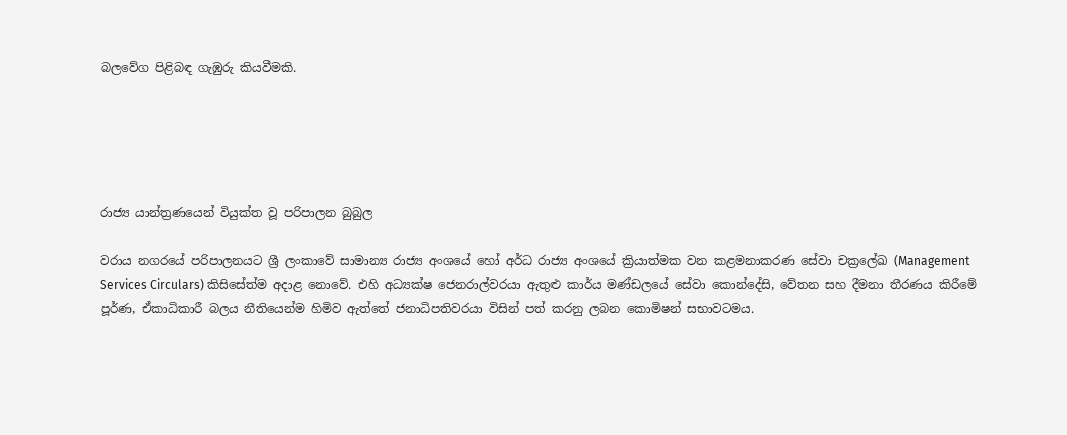බලවේග පිළිබඳ ගැඹුරු කියවීමකි.





රාජ්‍ය යාන්ත්‍රණයෙන් වියුක්ත වූ පරිපාලන බුබුල

වරාය නගරයේ පරිපාලනයට ශ්‍රී ලංකාවේ සාමාන්‍ය රාජ්‍ය අංශයේ හෝ අර්ධ රාජ්‍ය අංශයේ ක්‍රියාත්මක වන කළමනාකරණ සේවා චක්‍රලේඛ (Management Services Circulars) කිසිසේත්ම අදාළ නොවේ. එහි අධ්‍යක්ෂ ජෙනරාල්වරයා ඇතුළු කාර්ය මණ්ඩලයේ සේවා කොන්දේසි, වේතන සහ දීමනා තීරණය කිරීමේ පූර්ණ, ඒකාධිකාරී බලය නීතියෙන්ම හිමිව ඇත්තේ ජනාධිපතිවරයා විසින් පත් කරනු ලබන කොමිෂන් සභාවටමය.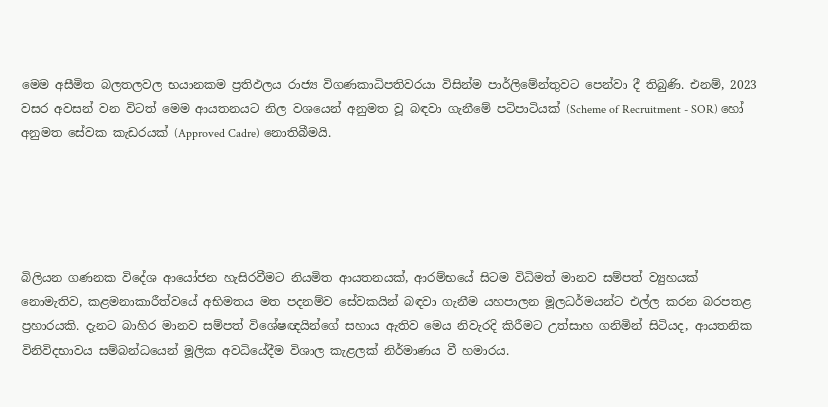මෙම අසීමිත බලතලවල භයානකම ප්‍රතිඵලය රාජ්‍ය විගණකාධිපතිවරයා විසින්ම පාර්ලිමේන්තුවට පෙන්වා දී තිබුණි. එනම්, 2023 වසර අවසන් වන විටත් මෙම ආයතනයට නිල වශයෙන් අනුමත වූ බඳවා ගැනීමේ පටිපාටියක් (Scheme of Recruitment - SOR) හෝ අනුමත සේවක කැඩරයක් (Approved Cadre) නොතිබීමයි.





බිලියන ගණනක විදේශ ආයෝජන හැසිරවීමට නියමිත ආයතනයක්, ආරම්භයේ සිටම විධිමත් මානව සම්පත් ව්‍යුහයක් නොමැතිව, කළමනාකාරීත්වයේ අභිමතය මත පදනම්ව සේවකයින් බඳවා ගැනීම යහපාලන මූලධර්මයන්ට එල්ල කරන බරපතළ ප්‍රහාරයකි. දැනට බාහිර මානව සම්පත් විශේෂඥයින්ගේ සහාය ඇතිව මෙය නිවැරදි කිරීමට උත්සාහ ගනිමින් සිටියද, ආයතනික විනිවිදභාවය සම්බන්ධයෙන් මූලික අවධියේදීම විශාල කැළලක් නිර්මාණය වී හමාරය.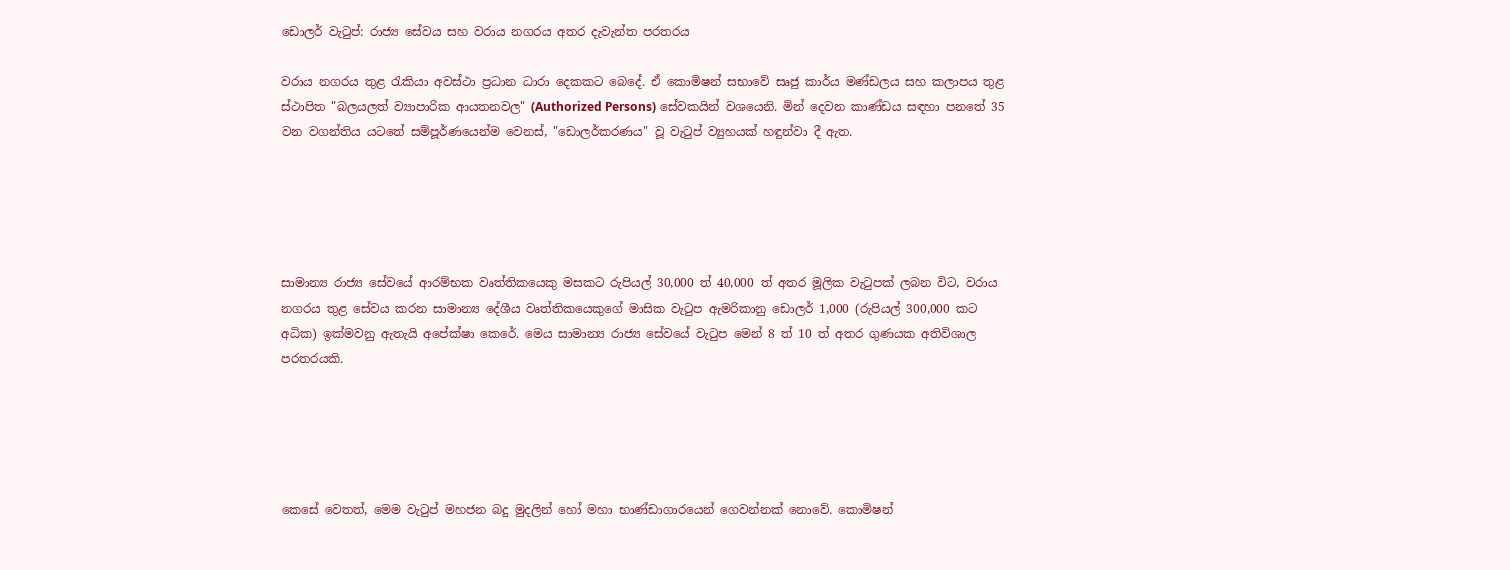ඩොලර් වැටුප්: රාජ්‍ය සේවය සහ වරාය නගරය අතර දැවැන්ත පරතරය

වරාය නගරය තුළ රැකියා අවස්ථා ප්‍රධාන ධාරා දෙකකට බෙදේ. ඒ කොමිෂන් සභාවේ සෘජු කාර්ය මණ්ඩලය සහ කලාපය තුළ ස්ථාපිත "බලයලත් ව්‍යාපාරික ආයතනවල" (Authorized Persons) සේවකයින් වශයෙනි. මින් දෙවන කාණ්ඩය සඳහා පනතේ 35 වන වගන්තිය යටතේ සම්පූර්ණයෙන්ම වෙනස්, "ඩොලර්කරණය" වූ වැටුප් ව්‍යුහයක් හඳුන්වා දී ඇත.





සාමාන්‍ය රාජ්‍ය සේවයේ ආරම්භක වෘත්තිකයෙකු මසකට රුපියල් 30,000 ත් 40,000 ත් අතර මූලික වැටුපක් ලබන විට, වරාය නගරය තුළ සේවය කරන සාමාන්‍ය දේශීය වෘත්තිකයෙකුගේ මාසික වැටුප ඇමරිකානු ඩොලර් 1,000 (රුපියල් 300,000 කට අධික) ඉක්මවනු ඇතැයි අපේක්ෂා කෙරේ. මෙය සාමාන්‍ය රාජ්‍ය සේවයේ වැටුප මෙන් 8 ත් 10 ත් අතර ගුණයක අතිවිශාල පරතරයකි.





කෙසේ වෙතත්, මෙම වැටුප් මහජන බදු මුදලින් හෝ මහා භාණ්ඩාගාරයෙන් ගෙවන්නක් නොවේ. කොමිෂන්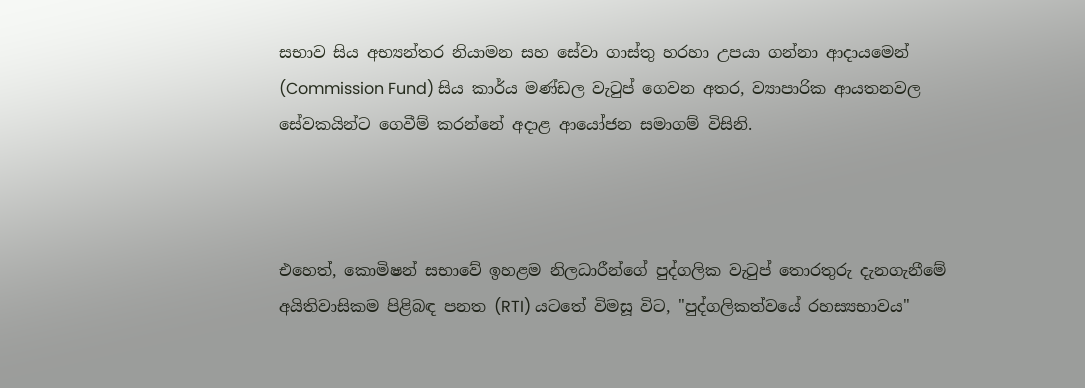සභාව සිය අභ්‍යන්තර නියාමන සහ සේවා ගාස්තු හරහා උපයා ගන්නා ආදායමෙන් (Commission Fund) සිය කාර්ය මණ්ඩල වැටුප් ගෙවන අතර, ව්‍යාපාරික ආයතනවල සේවකයින්ට ගෙවීම් කරන්නේ අදාළ ආයෝජන සමාගම් විසිනි.



එහෙත්, කොමිෂන් සභාවේ ඉහළම නිලධාරීන්ගේ පුද්ගලික වැටුප් තොරතුරු දැනගැනීමේ අයිතිවාසිකම පිළිබඳ පනත (RTI) යටතේ විමසූ විට, "පුද්ගලිකත්වයේ රහස්‍යභාවය"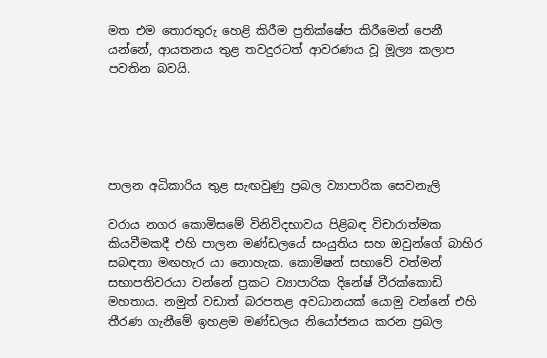මත එම තොරතුරු හෙළි කිරීම ප්‍රතික්ෂේප කිරීමෙන් පෙනී යන්නේ, ආයතනය තුළ තවදුරටත් ආවරණය වූ මූල්‍ය කලාප පවතින බවයි.





පාලන අධිකාරිය තුළ සැඟවුණු ප්‍රබල ව්‍යාපාරික සෙවනැලි

වරාය නගර කොමිසමේ විනිවිදභාවය පිළිබඳ විචාරාත්මක කියවීමකදී එහි පාලන මණ්ඩලයේ සංයුතිය සහ ඔවුන්ගේ බාහිර සබඳතා මඟහැර යා නොහැක. කොමිෂන් සභාවේ වත්මන් සභාපතිවරයා වන්නේ ප්‍රකට ව්‍යාපාරික දිනේෂ් වීරක්කොඩි මහතාය. නමුත් වඩාත් බරපතළ අවධානයක් යොමු වන්නේ එහි තීරණ ගැනීමේ ඉහළම මණ්ඩලය නියෝජනය කරන ප්‍රබල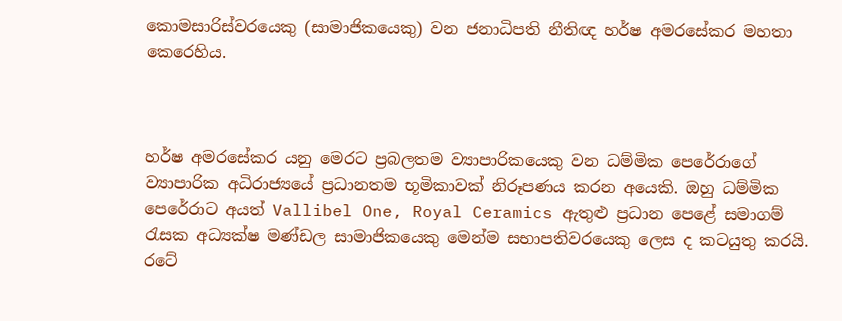කොමසාරිස්වරයෙකු (සාමාජිකයෙකු) වන ජනාධිපති නීතිඥ හර්ෂ අමරසේකර මහතා කෙරෙහිය.



හර්ෂ අමරසේකර යනු මෙරට ප්‍රබලතම ව්‍යාපාරිකයෙකු වන ධම්මික පෙරේරාගේ ව්‍යාපාරික අධිරාජ්‍යයේ ප්‍රධානතම භූමිකාවක් නිරූපණය කරන අයෙකි. ඔහු ධම්මික පෙරේරාට අයත් Vallibel One, Royal Ceramics ඇතුළු ප්‍රධාන පෙළේ සමාගම් රැසක අධ්‍යක්ෂ මණ්ඩල සාමාජිකයෙකු මෙන්ම සභාපතිවරයෙකු ලෙස ද කටයුතු කරයි. රටේ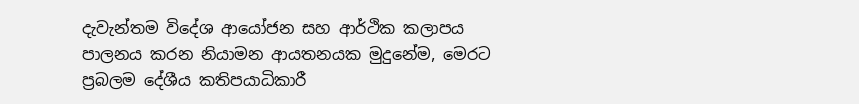දැවැන්තම විදේශ ආයෝජන සහ ආර්ථික කලාපය පාලනය කරන නියාමන ආයතනයක මුදුනේම, මෙරට ප්‍රබලම දේශීය කතිපයාධිකාරී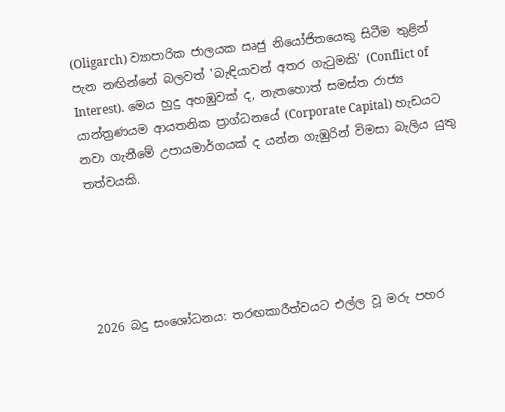(Oligarch) ව්‍යාපාරික ජාලයක ඍජු නියෝජිතයෙකු සිටීම තුළින් පැන නඟින්නේ බලවත් 'බැඳියාවන් අතර ගැටුමකි' (Conflict of Interest). මෙය හුදු අහඹුවක් ද, නැතහොත් සමස්ත රාජ්‍ය යාන්ත්‍රණයම ආයතනික ප්‍රාග්ධනයේ (Corporate Capital) හැඩයට නවා ගැනීමේ උපායමාර්ගයක් ද යන්න ගැඹුරින් විමසා බැලිය යුතු තත්වයකි.





2026 බදු සංශෝධනය: තරඟකාරීත්වයට එල්ල වූ මරු පහර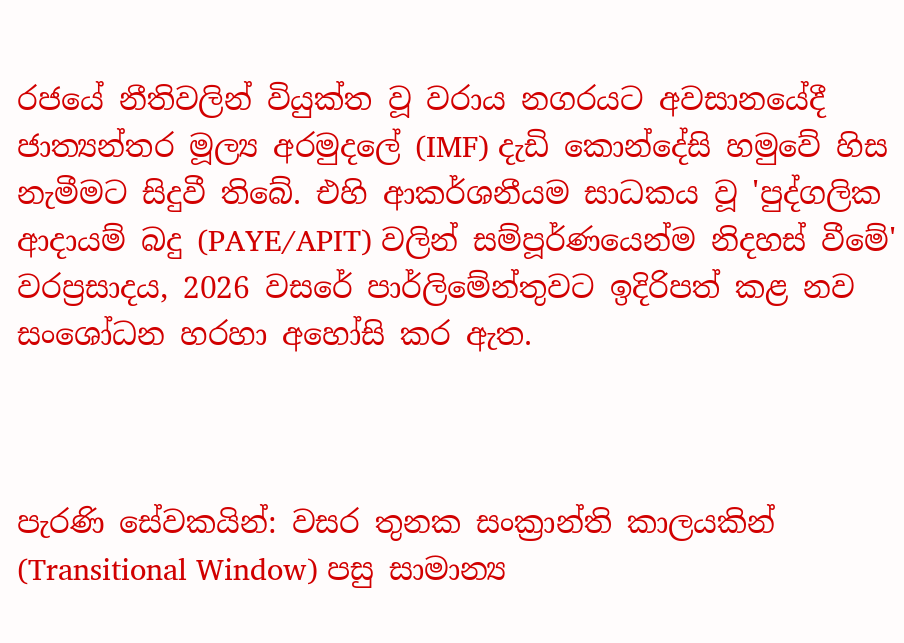රජයේ නීතිවලින් වියුක්ත වූ වරාය නගරයට අවසානයේදී ජාත්‍යන්තර මූල්‍ය අරමුදලේ (IMF) දැඩි කොන්දේසි හමුවේ හිස නැමීමට සිදුවී තිබේ. එහි ආකර්ශනීයම සාධකය වූ 'පුද්ගලික ආදායම් බදු (PAYE/APIT) වලින් සම්පූර්ණයෙන්ම නිදහස් වීමේ' වරප්‍රසාදය, 2026 වසරේ පාර්ලිමේන්තුවට ඉදිරිපත් කළ නව සංශෝධන හරහා අහෝසි කර ඇත.



පැරණි සේවකයින්: වසර තුනක සංක්‍රාන්ති කාලයකින් (Transitional Window) පසු සාමාන්‍ය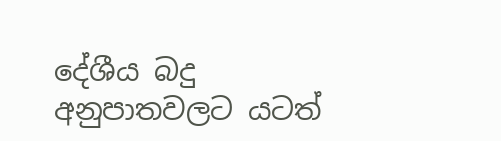දේශීය බදු අනුපාතවලට යටත්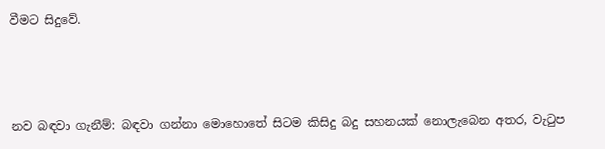වීමට සිදුවේ.



නව බඳවා ගැනීම්: බඳවා ගන්නා මොහොතේ සිටම කිසිදු බදු සහනයක් නොලැබෙන අතර, වැටුප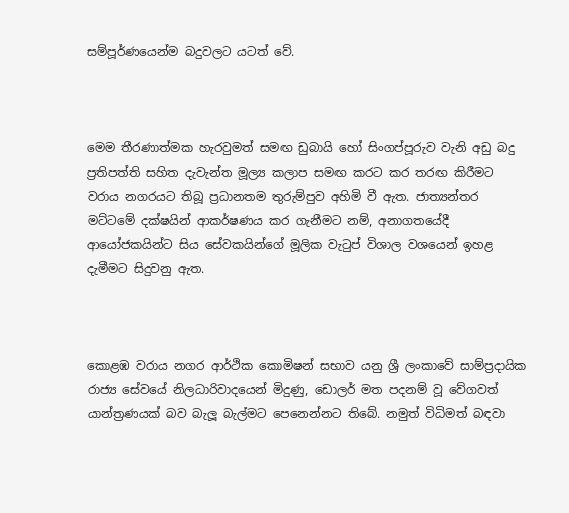සම්පූර්ණයෙන්ම බදුවලට යටත් වේ.



මෙම තීරණාත්මක හැරවුමත් සමඟ ඩුබායි හෝ සිංගප්පූරුව වැනි අඩු බදු ප්‍රතිපත්ති සහිත දැවැන්ත මූල්‍ය කලාප සමඟ කරට කර තරඟ කිරීමට වරාය නගරයට තිබූ ප්‍රධානතම තුරුම්පුව අහිමි වී ඇත. ජාත්‍යන්තර මට්ටමේ දක්ෂයින් ආකර්ෂණය කර ගැනීමට නම්, අනාගතයේදී ආයෝජකයින්ට සිය සේවකයින්ගේ මූලික වැටුප් විශාල වශයෙන් ඉහළ දැමීමට සිදුවනු ඇත.



කොළඹ වරාය නගර ආර්ථික කොමිෂන් සභාව යනු ශ්‍රී ලංකාවේ සාම්ප්‍රදායික රාජ්‍ය සේවයේ නිලධාරිවාදයෙන් මිදුණු, ඩොලර් මත පදනම් වූ වේගවත් යාන්ත්‍රණයක් බව බැලූ බැල්මට පෙනෙන්නට තිබේ. නමුත් විධිමත් බඳවා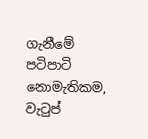ගැනීමේ පටිපාටි නොමැතිකම, වැටුප්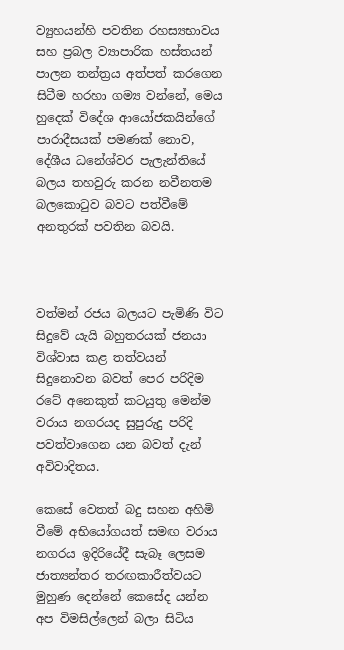ව්‍යුහයන්හි පවතින රහස්‍යභාවය සහ ප්‍රබල ව්‍යාපාරික හස්තයන් පාලන තන්ත්‍රය අත්පත් කරගෙන සිටීම හරහා ගම්‍ය වන්නේ, මෙය හුදෙක් විදේශ ආයෝජකයින්ගේ පාරාදීසයක් පමණක් නොව, දේශීය ධනේශ්වර පැලැන්තියේ බලය තහවුරු කරන නවීනතම බලකොටුව බවට පත්වීමේ අනතුරක් පවතින බවයි.



වත්මන් රජය බලයට පැමිණි විට සිදුවේ යැයි බහුතරයක් ජනයා විශ්වාස කළ තත්වයන් සිදුනොවන බවත් පෙර පරිදිම රටේ අනෙකුත් කටයුතු මෙන්ම වරාය නගරයද සුපුරුදු පරිදි පවත්වාගෙන යන බවත් දැන් අවිවාදිතය.

කෙසේ වෙතත් බදු සහන අහිමි වීමේ අභියෝගයත් සමඟ වරාය නගරය ඉදිරියේදී සැබෑ ලෙසම ජාත්‍යන්තර තරඟකාරීත්වයට මුහුණ දෙන්නේ කෙසේද යන්න අප විමසිල්ලෙන් බලා සිටිය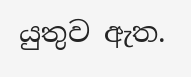යුතුව ඇත.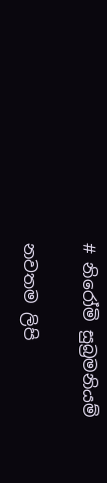# නිරෝමි සුබ්‍රමනියම්

නවතම ලිපි